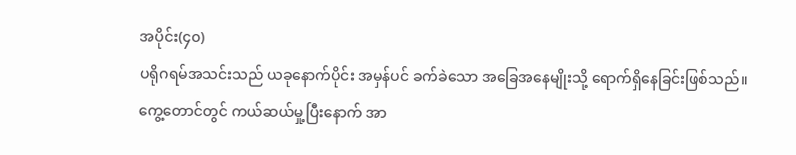အပိုင်း(၄၀)
ပရိုဂရမ်အသင်းသည် ယခုနောက်ပိုင်း အမှန်ပင် ခက်ခဲသော အခြေအနေမျိုးသို့ ရောက်ရှိနေခြင်းဖြစ်သည်။
ကွေ့တောင်တွင် ကယ်ဆယ်မှု့ပြီးနောက် အာ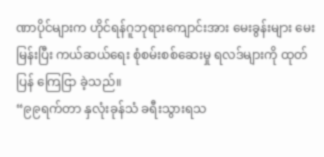ဏာပိုင်များက ဟိုင်ရန်ဂူဘုရားကျောင်းအား မေးခွန်းများ မေးမြန်းပြီး ကယ်ဆယ်ရေး စုံစမ်းစစ်ဆေးမှု ရလဒ်များကို ထုတ်ပြန် ကြေငြာ ခဲ့သည်။
“၉၉ရက်တာ နှလုံးခုန်သံ ခရီးသွားရသ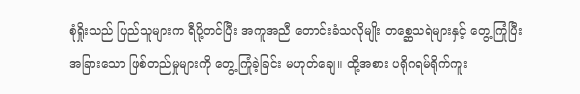စုံရှိုးသည် ပြည်သူများက ရီပို့တင်ပြီး အကူအညီ တောင်းခံသလိုမျိုး တစ္ဆေသရဲများနှင့် တွေ့ကြုံပြီး အခြားသော ဖြစ်တည်မှုများကို တွေ့ကြုံခဲ့ခြင်း မဟုတ်ချေ။ ထို့အစား ပရိုဂရမ်ရိုက်ကူး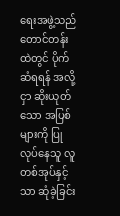ရေးအဖွဲ့သည် တောင်တန်းထဲတွင် ပိုက်ဆံရရန် အလို့ငှာ ဆိုးယုတ်သော အပြစ်များကို ပြုလုပ်နေသူ လူတစ်အုပ်နှင့်သာ ဆုံခဲ့ခြင်း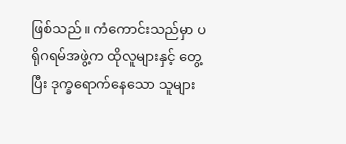ဖြစ်သည်။ ကံကောင်းသည်မှာ ပရိုဂရမ်အဖွဲ့က ထိုလူများနှင့် တွေ့ပြီး ဒုက္ခရောက်နေသော သူများ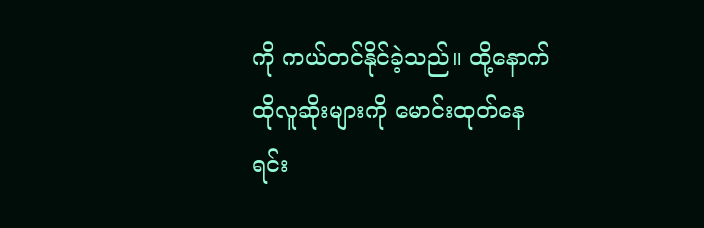ကို ကယ်တင်နိုင်ခဲ့သည်။ ထို့နောက် ထိုလူဆိုးများကို မောင်းထုတ်နေရင်း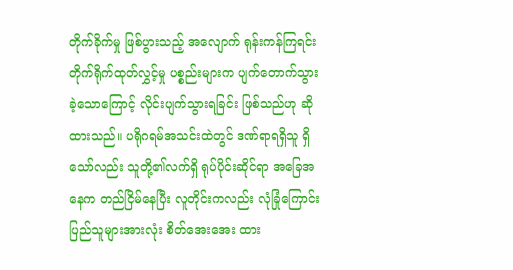တိုက်ခိုက်မှု ဖြစ်ပွားသည့် အလျောက် ရုန်းကန်ကြရင်း တိုက်ရိုက်ထုတ်လွှင့်မှု ပစ္စည်းများက ပျက်တောက်သွား ခဲ့သောကြောင့် လိုင်းပျက်သွားရခြင်း ဖြစ်သည်ဟု ဆိုထားသည်။ ပရိုဂရမ်အသင်းထဲတွင် ဒဏ်ရာရရှိသူ ရှိသော်လည်း သူတို့၏လက်ရှိ ရုပ်ပိုင်းဆိုင်ရာ အခြေအနေက တည်ငြိမ်နေပြီး လူတိုင်းကလည်း လုံခြုံကြောင်း ပြည်သူများအားလုံး စိတ်အေးအေး ထား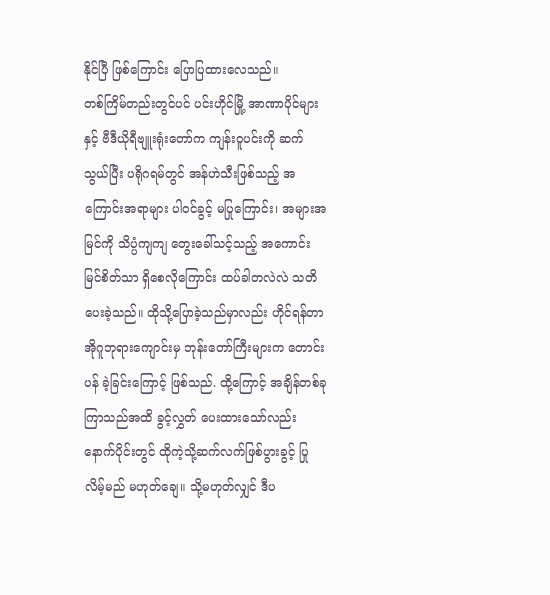နိုင်ပြီ ဖြစ်ကြောင်း ပြောပြထားလေသည်။
တစ်ကြိမ်တည်းတွင်ပင် ပင်းဟိုင်မြို့ အာဏာပိုင်များနှင့် ဗီဒီယိုရီဗျူးရုံးတော်က ကျန်းဝူပင်းကို ဆက်သွယ်ပြီး ပရိုဂရမ်တွင် အန်ဟဲသီးဖြစ်သည့် အကြောင်းအရာများ ပါဝင်ခွင့် မပြုကြောင်း၊ အများအမြင်ကို သိပ္ပံကျကျ တွေးခေါ်သင့်သည့် အကောင်းမြင်စိတ်သာ ရှိစေလိုကြောင်း ထပ်ခါတလဲလဲ သတိပေးခဲ့သည်။ ထိုသို့ပြောခဲ့သည်မှာလည်း ဟိုင်ရန်တာအိုဂူဘုရားကျောင်းမှ ဘုန်းတော်ကြီးများက တောင်းပန် ခဲ့ခြင်းကြောင့် ဖြစ်သည်. ထို့ကြောင့် အချိန်တစ်ခု ကြာသည်အထိ ခွင့်လွှတ် ပေးထားသော်လည်း နောက်ပိုင်းတွင် ထိုကဲ့သို့ဆက်လက်ဖြစ်ပွားခွင့် ပြုလိမ့်မည် မဟုတ်ချေ။ သို့မဟုတ်လျှင် ဒီပ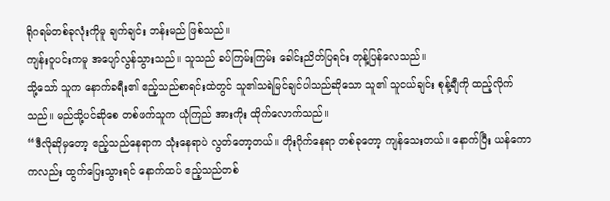ရိုဂရမ်တစ်ခုလုံးကိုမူ ချက်ချင်း ဘန်းမည် ဖြစ်သည်။
ကျန်းဝူပင်းကမူ အပျော်လွန်သွားသည်။ သူသည် ခပ်ကြမ်းကြမ်း ခေါင်းညိတ်ပြရင်း တုန့်ပြန်လေသည်။
သို့သော် သူက နောက်ခရီး၏ ဧည့်သည်စာရင်းထဲတွင် သူ၏သရဲမြင်ချင်ပါသည်ဆိုသော သူ၏ သူငယ်ချင်း စုန့်ချီကို ထည့်လိုက်သည်။ မည်သို့ပင်ဆိုစေ တစ်ဖက်သူက ယုံကြည် အားကိုး ထိုက်လောက်သည်။
“ဒီလိုဆိုမှတော့ ဧည့်သည်နေရာက သုံးနေရာပဲ လွတ်တော့တယ်။ တိုးဂိုက်နေရာ တစ်ခုတော့ ကျန်သေးတယ်။ နောက်ပြီး ယန်ကောကလည်း ထွက်ပြေးသွားရင် နောက်ထပ် ဧည့်သည်တစ်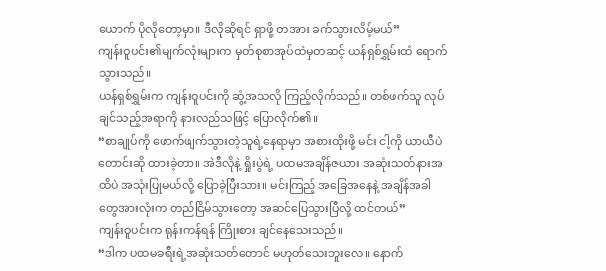ယောက် ပိုလိုတော့မှာ။ ဒီလိုဆိုရင် ရှာဖို့ တအား ခက်သွားလိမ့်မယ်”
ကျန်းဝူပင်း၏မျက်လုံးများက မှတ်စုစာအုပ်ထဲမှတဆင့် ယန်ရှစ်ရွှမ်းထံ ရောက်သွားသည်။
ယန်ရှစ်ရွှမ်းက ကျန်းဝူပင်းကို ဆွံ့အသလို ကြည့်လိုက်သည်။ တစ်ဖက်သူ လုပ်ချင်သည့်အရာကို နားလည်သဖြင့် ပြောလိုက်၏။
“စာချုပ်ကို ဖောက်ဖျက်သွားတဲ့သူရဲ့နေရာမှာ အစားထိုးဖို့ မင်း ငါ့ကို ယာယီပဲ တောင်းဆို ထားခဲ့တာ။ အဲဒီလိုနဲ့ ရှိုးပွဲရဲ့ ပထမအချိန်ဇယား အဆုံးသတ်နားအထိပဲ အသုံးပြုမယ်လို့ ပြောခဲ့ပြီးသား။ မင်းကြည့် အခြေအနေနဲ့ အချိန်အခါတွေအားလုံးက တည်ငြိမ်သွားတော့ အဆင်ပြေသွားပြီလို့ ထင်တယ်”
ကျန်းဝူပင်းက ရုန်းကန်ရန် ကြိုးစား ချင်နေသေးသည်။
“ဒါက ပထမခရီးရဲ့အဆုံးသတ်တောင် မဟုတ်သေးဘူးလေ။ နောက်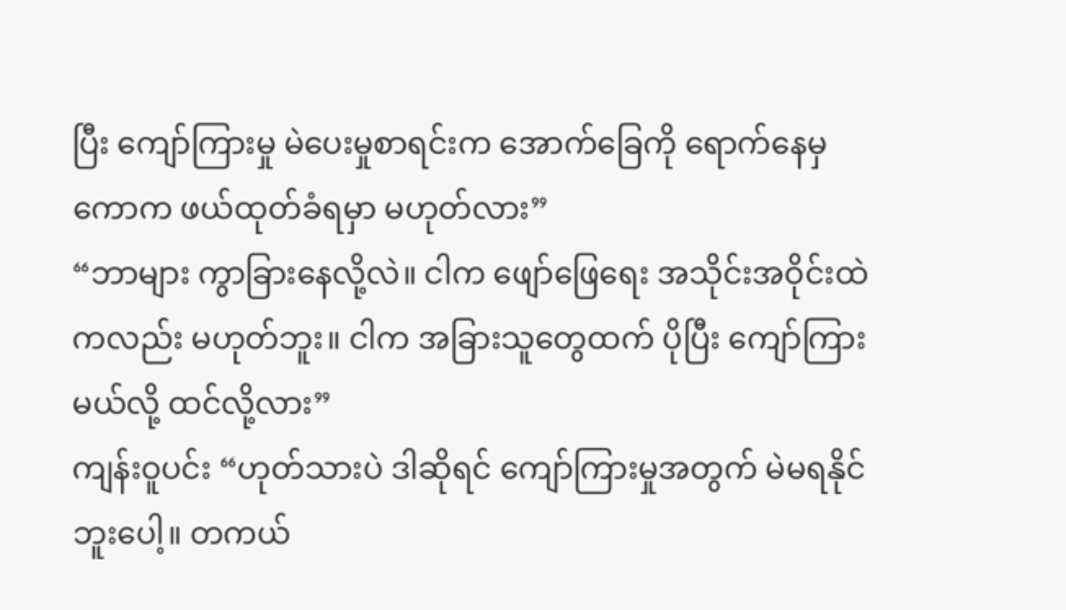ပြီး ကျော်ကြားမှု မဲပေးမှုစာရင်းက အောက်ခြေကို ရောက်နေမှ ကောက ဖယ်ထုတ်ခံရမှာ မဟုတ်လား”
“ဘာများ ကွာခြားနေလို့လဲ။ ငါက ဖျော်ဖြေရေး အသိုင်းအဝိုင်းထဲကလည်း မဟုတ်ဘူး။ ငါက အခြားသူတွေထက် ပိုပြီး ကျော်ကြားမယ်လို့ ထင်လို့လား”
ကျန်းဝူပင်း “ဟုတ်သားပဲ ဒါဆိုရင် ကျော်ကြားမှုအတွက် မဲမရနိုင်ဘူးပေါ့။ တကယ်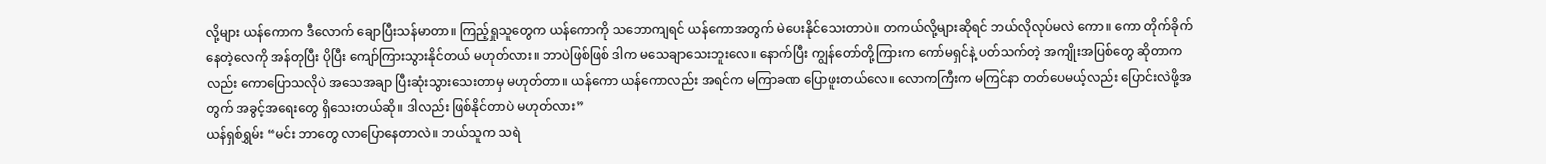လို့များ ယန်ကောက ဒီလောက် ချောပြီးသန်မာတာ။ ကြည့်ရှုသူတွေက ယန်ကောကို သဘောကျရင် ယန်ကောအတွက် မဲပေးနိုင်သေးတာပဲ။ တကယ်လို့များဆိုရင် ဘယ်လိုလုပ်မလဲ ကော။ ကော တိုက်ခိုက်နေတဲ့လေကို အန်တုပြီး ပိုပြီး ကျော်ကြားသွားနိုင်တယ် မဟုတ်လား။ ဘာပဲဖြစ်ဖြစ် ဒါက မသေချာသေးဘူးလေ။ နောက်ပြီး ကျွန်တော်တို့ကြားက ကော်မရှင်နဲ့ ပတ်သက်တဲ့ အကျိုးအပြစ်တွေ ဆိုတာကလည်း ကောပြောသလိုပဲ အသေအချာ ပြီးဆုံးသွားသေးတာမှ မဟုတ်တာ။ ယန်ကော ယန်ကောလည်း အရင်က မကြာခဏ ပြောဖူးတယ်လေ။ လောကကြီးက မကြင်နာ တတ်ပေမယ့်လည်း ပြောင်းလဲဖို့အတွက် အခွင့်အရေးတွေ ရှိသေးတယ်ဆို။ ဒါလည်း ဖြစ်နိုင်တာပဲ မဟုတ်လား”
ယန်ရှစ်ရွှမ်း “မင်း ဘာတွေ လာပြောနေတာလဲ။ ဘယ်သူက သရဲ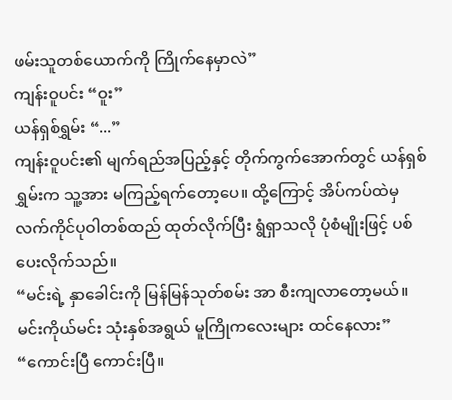ဖမ်းသူတစ်ယောက်ကို ကြိုက်နေမှာလဲ”
ကျန်းဝူပင်း “ဝူး”
ယန်ရှစ်ရွှမ်း “...”
ကျန်းဝူပင်း၏ မျက်ရည်အပြည့်နှင့် တိုက်ကွက်အောက်တွင် ယန်ရှစ်ရွှမ်းက သူ့အား မကြည့်ရက်တော့ပေ။ ထို့ကြောင့် အိပ်ကပ်ထဲမှ လက်ကိုင်ပုဝါတစ်ထည် ထုတ်လိုက်ပြီး ရွံရှာသလို ပုံစံမျိုးဖြင့် ပစ်ပေးလိုက်သည်။
“မင်းရဲ့ နှာခေါင်းကို မြန်မြန်သုတ်စမ်း အာ စီးကျလာတော့မယ်။ မင်းကိုယ်မင်း သုံးနှစ်အရွယ် မူကြိုကလေးများ ထင်နေလား”
“ကောင်းပြီ ကောင်းပြီ။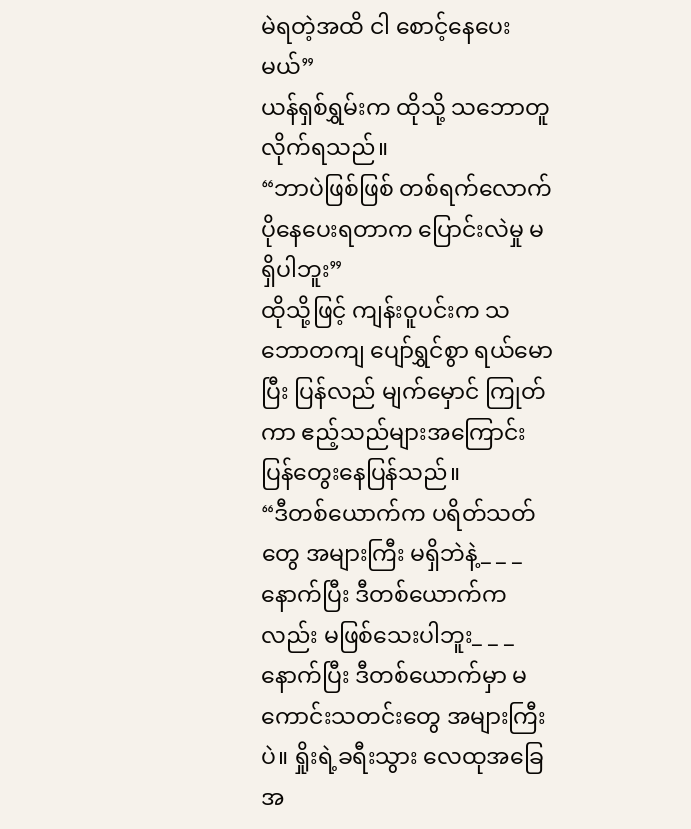မဲရတဲ့အထိ ငါ စောင့်နေပေးမယ်”
ယန်ရှစ်ရွှမ်းက ထိုသို့ သဘောတူလိုက်ရသည်။
“ဘာပဲဖြစ်ဖြစ် တစ်ရက်လောက် ပိုနေပေးရတာက ပြောင်းလဲမှု မရှိပါဘူး”
ထိုသို့ဖြင့် ကျန်းဝူပင်းက သဘောတကျ ပျော်ရွှင်စွာ ရယ်မောပြီး ပြန်လည် မျက်မှောင် ကြုတ်ကာ ဧည့်သည်များအကြောင်း ပြန်တွေးနေပြန်သည်။
“ဒီတစ်ယောက်က ပရိတ်သတ်တွေ အများကြီး မရှိဘဲနဲ့_ _ _ နောက်ပြီး ဒီတစ်ယောက်ကလည်း မဖြစ်သေးပါဘူး_ _ _ နောက်ပြီး ဒီတစ်ယောက်မှာ မကောင်းသတင်းတွေ အများကြီးပဲ။ ရှိုးရဲ့ခရီးသွား လေထုအခြေအ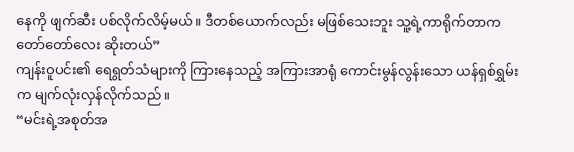နေကို ဖျက်ဆီး ပစ်လိုက်လိမ့်မယ်။ ဒီတစ်ယောက်လည်း မဖြစ်သေးဘူး သူ့ရဲ့ကာရိုက်တာက တော်တော်လေး ဆိုးတယ်”
ကျန်းဝူပင်း၏ ရေရွတ်သံများကို ကြားနေသည့် အကြားအာရုံ ကောင်းမွန်လွန်းသော ယန်ရှစ်ရွှမ်းက မျက်လုံးလှန်လိုက်သည်။
“မင်းရဲ့အစုတ်အ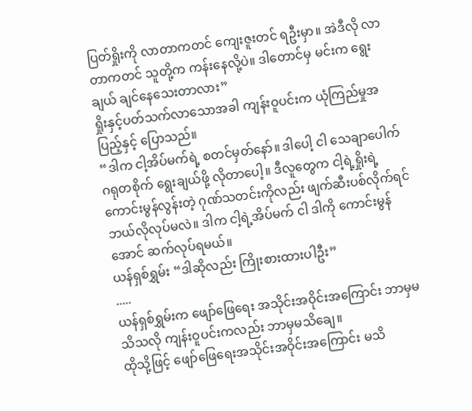ပြတ်ရှိုးကို လာတာကတင် ကျေးဇူးတင် ရဦးမှာ။ အဲဒီလို လာတာကတင် သူတို့က ကန်းနေလို့ပဲ။ ဒါတောင်မှ မင်းက ရွေးချယ် ချင်နေသေးတာလား”
ရှိုးနှင့်ပတ်သက်လာသောအခါ ကျန်းဝူပင်းက ယုံကြည်မှုအပြည့်နှင့် ပြောသည်။
“ဒါက ငါ့အိပ်မက်ရဲ့ စတင်မှတ်နော်။ ဒါပေါ့ ငါ သေချာပေါက် ဂရုတစိုက် ရွေးချယ်ဖို့ လိုတာပေါ့။ ဒီလူတွေက ငါ့ရဲ့ရှိုးရဲ့ ကောင်းမွန်လွန်းတဲ့ ဂုဏ်သတင်းကိုလည်း ဖျက်ဆီးပစ်လိုက်ရင် ဘယ်လိုလုပ်မလဲ။ ဒါက ငါ့ရဲ့အိပ်မက် ငါ ဒါကို ကောင်းမွန်အောင် ဆက်လုပ်ရမယ်။
ယန်ရှစ်ရွှမ်း “ဒါဆိုလည်း ကြိုးစားထားပါဦး”
.....
ယန်ရှစ်ရွှမ်းက ဖျော်ဖြေရေး အသိုင်းအဝိုင်းအကြောင်း ဘာမှမသိသလို ကျန်းဝူပင်းကလည်း ဘာမှမသိချေ။
ထိုသို့ဖြင့် ဖျော်ဖြေရေးအသိုင်းအဝိုင်းအကြောင်း မသိ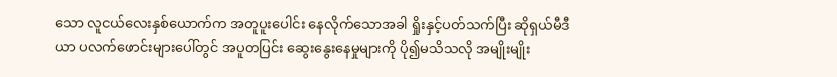သော လူငယ်လေးနှစ်ယောက်က အတူပူးပေါင်း နေလိုက်သောအခါ ရှိုးနှင့်ပတ်သက်ပြီး ဆိုရှယ်မီဒီယာ ပလက်ဖောင်းများပေါ်တွင် အပူတပြင်း ဆွေးနွေးနေမှုများကို ပို၍မသိသလို အမျိုးမျိုး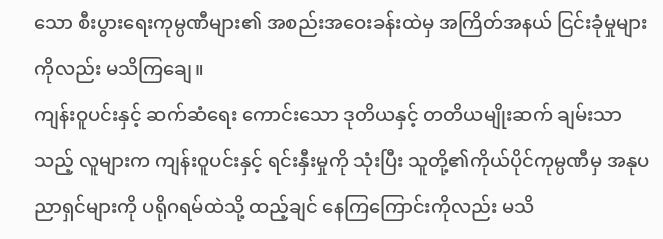သော စီးပွားရေးကုမ္ပဏီများ၏ အစည်းအဝေးခန်းထဲမှ အကြိတ်အနယ် ငြင်းခုံမှုများကိုလည်း မသိကြချေ။
ကျန်းဝူပင်းနှင့် ဆက်ဆံရေး ကောင်းသော ဒုတိယနှင့် တတိယမျိုးဆက် ချမ်းသာသည့် လူများက ကျန်းဝူပင်းနှင့် ရင်းနှီးမှုကို သုံးပြီး သူတို့၏ကိုယ်ပိုင်ကုမ္ပဏီမှ အနုပညာရှင်များကို ပရိုဂရမ်ထဲသို့ ထည့်ချင် နေကြကြောင်းကိုလည်း မသိ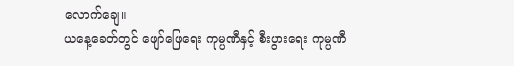လောက်ချေ။
ယနေ့ခေတ်တွင် ဖျော်ဖြေရေး ကုမ္ပဏီနှင့် စီးပွားရေး ကုမ္ပဏီ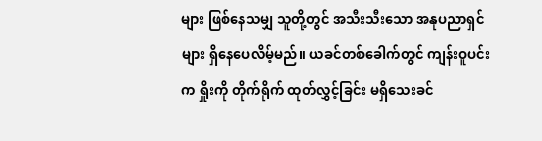များ ဖြစ်နေသမျှ သူတို့တွင် အသီးသီးသော အနုပညာရှင်များ ရှိနေပေလိမ့်မည်။ ယခင်တစ်ခေါက်တွင် ကျန်းဝူပင်းက ရှိုးကို တိုက်ရိုက် ထုတ်လွှင့်ခြင်း မရှိသေးခင်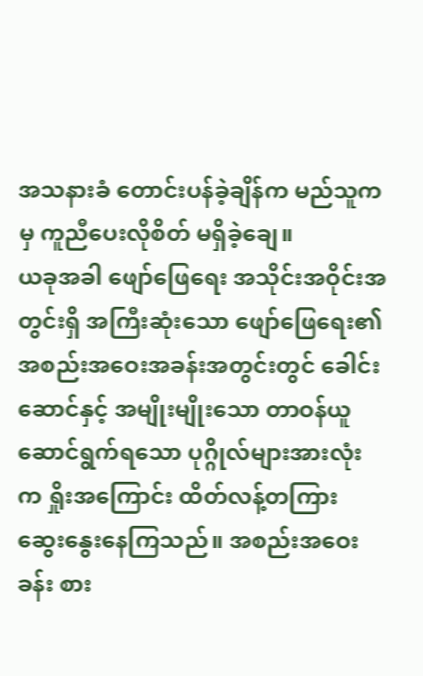အသနားခံ တောင်းပန်ခဲ့ချိန်က မည်သူကမှ ကူညီပေးလိုစိတ် မရှိခဲ့ချေ။
ယခုအခါ ဖျော်ဖြေရေး အသိုင်းအဝိုင်းအတွင်းရှိ အကြီးဆုံးသော ဖျော်ဖြေရေး၏ အစည်းအဝေးအခန်းအတွင်းတွင် ခေါင်းဆောင်နှင့် အမျိုးမျိုးသော တာဝန်ယူ ဆောင်ရွက်ရသော ပုဂ္ဂိုလ်များအားလုံးက ရှိုးအကြောင်း ထိတ်လန့်တကြား ဆွေးနွေးနေကြသည်။ အစည်းအဝေးခန်း စား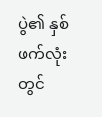ပွဲ၏ နှစ်ဖက်လုံးတွင်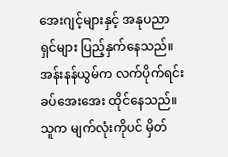အေးဂျင့်များနှင့် အနုပညာရှင်များ ပြည့်နှက်နေသည်။
အန်းနန်ယွမ်က လက်ပိုက်ရင်း ခပ်အေးအေး ထိုင်နေသည်။ သူက မျက်လုံးကိုပင် မှိတ်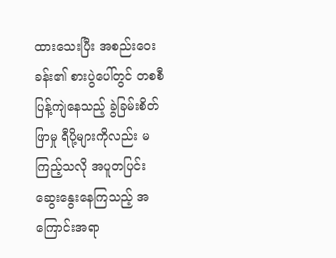ထားသေးပြီး အစည်းဝေးခန်း၏ စားပွဲပေါ်တွင် တစစီ ပြန့်ကျဲနေသည့် ခွဲခြမ်းစိတ်ဖြာမှု ရီပို့များကိုလည်း မကြည့်သလို အပူတပြင်း ဆွေးနွေးနေကြသည့် အကြောင်းအရာ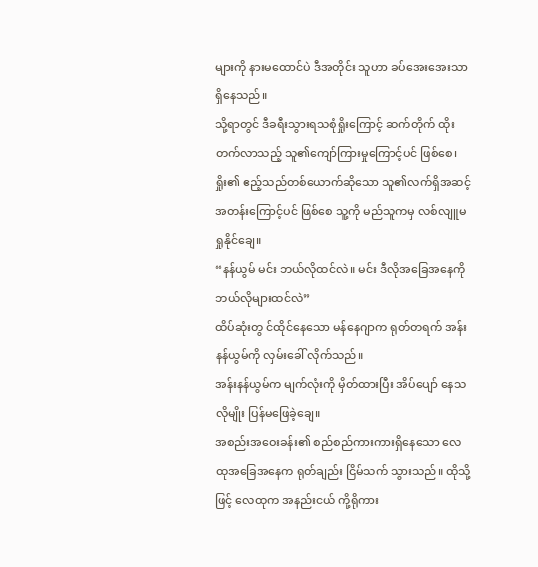များကို နားမထောင်ပဲ ဒီအတိုင်း သူဟာ ခပ်အေးအေးသာ ရှိနေသည်။
သို့ရာတွင် ဒီခရီးသွားရသစုံရှိုးကြောင့် ဆက်တိုက် ထိုးတက်လာသည့် သူ၏ကျော်ကြားမှုကြောင့်ပင် ဖြစ်စေ၊ ရှိုး၏ ဧည့်သည်တစ်ယောက်ဆိုသော သူ၏လက်ရှိအဆင့်အတန်းကြောင့်ပင် ဖြစ်စေ သူ့ကို မည်သူကမှ လစ်လျူမရှုနိုင်ချေ။
“နန်ယွမ် မင်း ဘယ်လိုထင်လဲ။ မင်း ဒီလိုအခြေအနေကို ဘယ်လိုများထင်လဲ”
ထိပ်ဆုံးတွ င်ထိုင်နေသော မန်နေဂျာက ရုတ်တရက် အန်းနန်ယွမ်ကို လှမ်းခေါ် လိုက်သည်။
အန်းနန်ယွမ်က မျက်လုံးကို မှိတ်ထားပြီး အိပ်ပျော် နေသလိုမျိုး ပြန်မဖြေခဲ့ချေ။
အစည်းအဝေးခန်း၏ စည်စည်ကားကားရှိနေသော လေထုအခြေအနေက ရုတ်ချည်း ငြိမ်သက် သွားသည်။ ထိုသို့ဖြင့် လေထုက အနည်းငယ် ကို့ရိုကား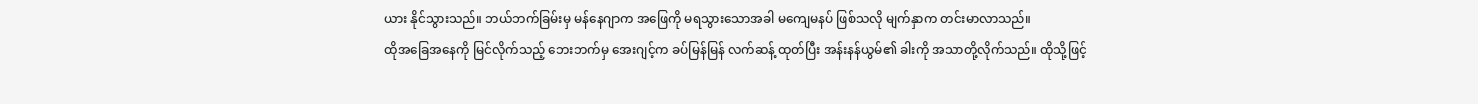ယား နိုင်သွားသည်။ ဘယ်ဘက်ခြမ်းမှ မန်နေဂျာက အဖြေကို မရသွားသောအခါ မကျေမနပ် ဖြစ်သလို မျက်နှာက တင်းမာလာသည်။
ထိုအခြေအနေကို မြင်လိုက်သည့် ဘေးဘက်မှ အေးဂျင့်က ခပ်မြန်မြန် လက်ဆန့် ထုတ်ပြီး အန်းနန်ယွမ်၏ ခါးကို အသာတို့လိုက်သည်။ ထိုသို့ဖြင့်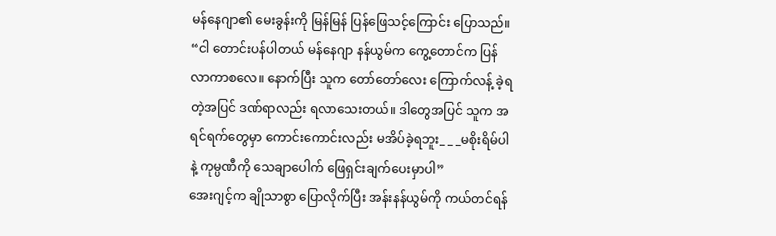မန်နေဂျာ၏ မေးခွန်းကို မြန်မြန် ပြန်ဖြေသင့်ကြောင်း ပြောသည်။
“ငါ တောင်းပန်ပါတယ် မန်နေဂျာ နန်ယွမ်က ကွေ့တောင်က ပြန်လာကာစလေ။ နောက်ပြီး သူက တော်တော်လေး ကြောက်လန့် ခဲ့ရတဲ့အပြင် ဒဏ်ရာလည်း ရလာသေးတယ်။ ဒါတွေအပြင် သူက အရင်ရက်တွေမှာ ကောင်းကောင်းလည်း မအိပ်ခဲ့ရဘူး_ _ _မစိုးရိမ်ပါနဲ့ ကုမ္ပဏီကို သေချာပေါက် ဖြေရှင်းချက်ပေးမှာပါ”
အေးဂျင့်က ချိုသာစွာ ပြောလိုက်ပြီး အန်းနန်ယွမ်ကို ကယ်တင်ရန်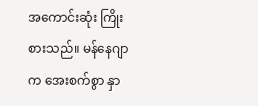အကောင်းဆုံး ကြိုးစားသည်။ မန်နေဂျာက အေးစက်စွာ နှာ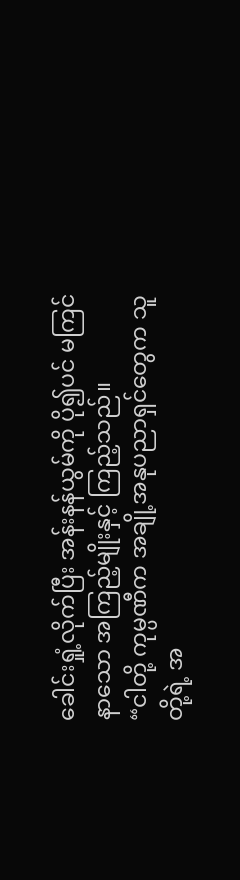ခေါင်းရှုံ့လိုက်ပြီး အန်းနန်ယွမ်ကို ပို၍ပင် မကြင်နာသော အကြည့်မျိုးနှင့် ကြည့်သည်။
“ငါတို့ ကုမ္ပဏီက အချို့အနုပညာရှင်တွေက သူတို့ရဲ့ အ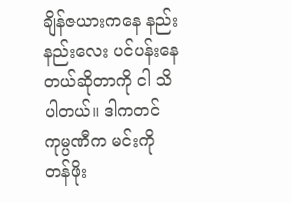ချိန်ဇယားကနေ နည်းနည်းလေး ပင်ပန်းနေတယ်ဆိုတာကို ငါ သိပါတယ်။ ဒါကတင် ကုမ္ပဏီက မင်းကို တန်ဖိုး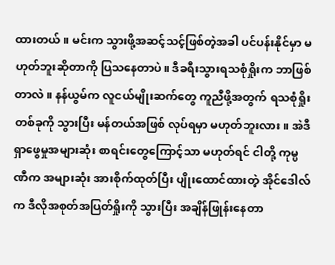ထားတယ်။ မင်းက သွားဖို့အဆင့်သင့်ဖြစ်တဲ့အခါ ပင်ပန်းနိုင်မှာ မဟုတ်ဘူးဆိုတာကို ပြသနေတာပဲ။ ဒီခရီးသွားရသစုံရှိုးက ဘာဖြစ်တာလဲ။ နန်ယွမ်က လူငယ်မျိုးဆက်တွေ ကူညီဖို့အတွက် ရသစုံရှိုးတစ်ခုကို သွားပြီး မန်တယ်အဖြစ် လုပ်ရမှာ မဟုတ်ဘူးလား။ အဲဒီရှာဖွေမှုအများဆုံး စာရင်းတွေကြောင့်သာ မဟုတ်ရင် ငါတို့ ကုမ္ပဏီက အများဆုံး အားစိုက်ထုတ်ပြီး ပျိုးထောင်ထားတဲ့ အိုင်ဒေါလ်က ဒီလိုအစုတ်အပြတ်ရှိုးကို သွားပြီး အချိန်ဖြုန်းနေတာ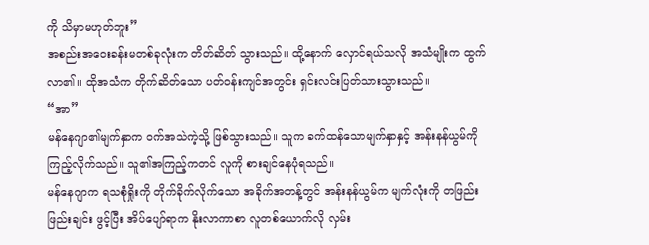ကို သိမှာမဟုတ်ဘူး”
အစည်းအဝေးခန်းမတစ်ခုလုံးက တိတ်ဆိတ် သွားသည်။ ထို့နောက် လှောင်ရယ်သလို အသံမျိုးက ထွက်လာ၏။ ထိုအသံက တိုက်ဆိတ်သော ပတ်ဝန်းကျင်အတွင်း ရှင်းလင်းပြတ်သားသွားသည်။
“အာ”
မန်နေဂျာ၏မျက်နှာက ဝက်အသဲကဲ့သို့ ဖြစ်သွားသည်။ သူက ခက်ထန်သောမျက်နှာနှင့် အန်းနန်ယွမ်ကို ကြည့်လိုက်သည်။ သူ၏အကြည့်ကတင် လူကို စားချင်နေပုံရသည်။
မန်နေဂျာက ရသစုံရှိုးကို တိုက်ခိုက်လိုက်သော အခိုက်အတန့်တွင် အန်းနန်ယွမ်က မျက်လုံးကို တဖြည်းဖြည်းချင်း ဖွင့်ပြီး အိပ်ပျော်ရာက နိုးလာကာစာ လူတစ်ယောက်လို လှမ်း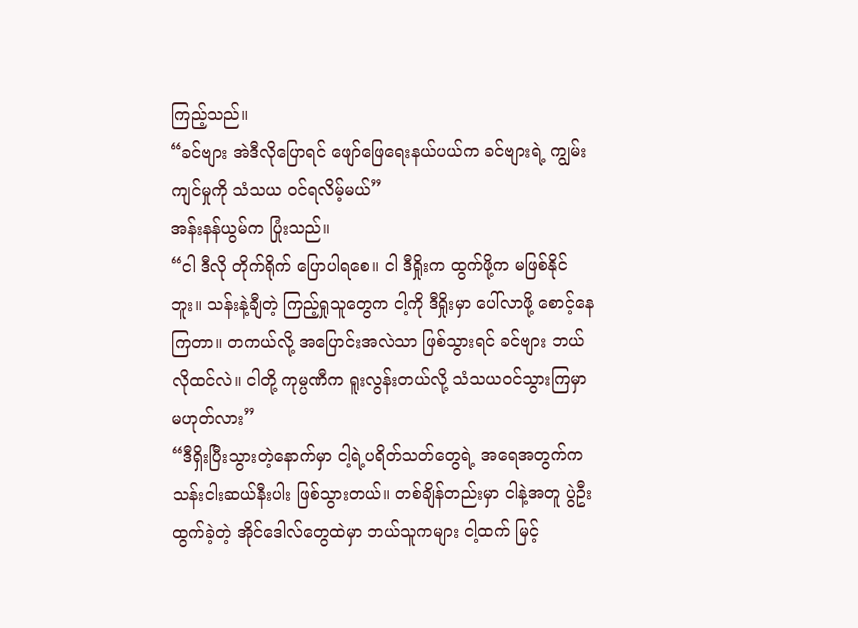ကြည့်သည်။
“ခင်ဗျား အဲဒီလိုပြောရင် ဖျော်ဖြေရေးနယ်ပယ်က ခင်ဗျားရဲ့ ကျွမ်းကျင်မှုကို သံသယ ဝင်ရလိမ့်မယ်”
အန်းနန်ယွမ်က ပြုံးသည်။
“ငါ ဒီလို တိုက်ရိုက် ပြောပါရစေ။ ငါ ဒီရှိုးက ထွက်ဖို့က မဖြစ်နိုင်ဘူး။ သန်းနဲ့ချီတဲ့ ကြည့်ရှုသူတွေက ငါ့ကို ဒီရှိုးမှာ ပေါ်လာဖို့ စောင့်နေကြတာ။ တကယ်လို့ အပြောင်းအလဲသာ ဖြစ်သွားရင် ခင်ဗျား ဘယ်လိုထင်လဲ။ ငါတို့ ကုမ္ပဏီက ရူးလွန်းတယ်လို့ သံသယဝင်သွားကြမှာ မဟုတ်လား”
“ဒီရှိးပြီးသွားတဲ့နောက်မှာ ငါ့ရဲ့ပရိတ်သတ်တွေရဲ့ အရေအတွက်က သန်းငါးဆယ်နီးပါး ဖြစ်သွားတယ်။ တစ်ချိန်တည်းမှာ ငါနဲ့အတူ ပွဲဦးထွက်ခဲ့တဲ့ အိုင်ဒေါလ်တွေထဲမှာ ဘယ်သူကများ ငါ့ထက် မြင့်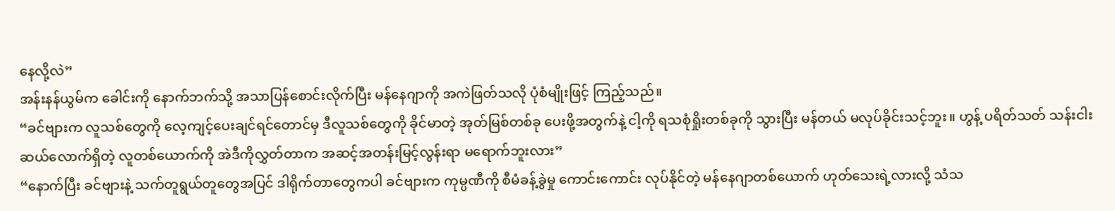နေလို့လဲ”
အန်းနန်ယွမ်က ခေါင်းကို နောက်ဘက်သို့ အသာပြန်စောင်းလိုက်ပြီး မန်နေဂျာကို အကဲဖြတ်သလို ပုံစံမျိုးဖြင့် ကြည့်သည်။
“ခင်ဗျားက လူသစ်တွေကို လေ့ကျင့်ပေးချင်ရင်တောင်မှ ဒီလူသစ်တွေကို ခိုင်မာတဲ့ အုတ်မြစ်တစ်ခု ပေးဖို့အတွက်နဲ့ ငါ့ကို ရသစုံရှိုးတစ်ခုကို သွားပြီး မန်တယ် မလုပ်ခိုင်းသင့်ဘူး။ ဟွန့် ပရိတ်သတ် သန်းငါးဆယ်လောက်ရှိတဲ့ လူတစ်ယောက်ကို အဲဒီကိုလွှတ်တာက အဆင့်အတန်းမြင့်လွန်းရာ မရောက်ဘူးလား”
“နောက်ပြီး ခင်ဗျားနဲ့ သက်တူရွယ်တူတွေအပြင် ဒါရိုက်တာတွေကပါ ခင်ဗျားက ကုမ္ပဏီကို စီမံခန့်ခွဲမှု ကောင်းကောင်း လုပ်နိုင်တဲ့ မန်နေဂျာတစ်ယောက် ဟုတ်သေးရဲ့လားလို့ သံသ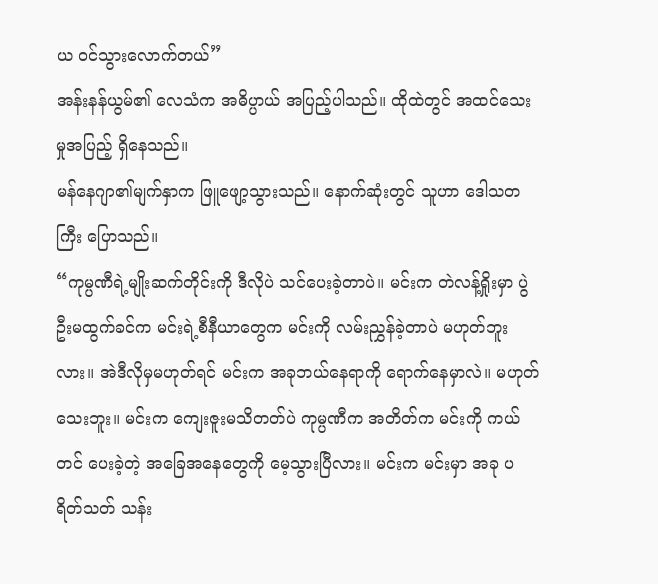ယ ဝင်သွားလောက်တယ်”
အန်းနန်ယွမ်၏ လေသံက အဓိပ္ပာယ် အပြည့်ပါသည်။ ထိုထဲတွင် အထင်သေးမှုအပြည့် ရှိနေသည်။
မန်နေဂျာ၏မျက်နှာက ဖြူဖျော့သွားသည်။ နောက်ဆုံးတွင် သူဟာ ဒေါသတကြီး ပြောသည်။
“ကုမ္ပဏီရဲ့မျိုးဆက်တိုင်းကို ဒီလိုပဲ သင်ပေးခဲ့တာပဲ။ မင်းက တဲလန့်ရှိုးမှာ ပွဲဦးမထွက်ခင်က မင်းရဲ့စီနီယာတွေက မင်းကို လမ်းညွှန်ခဲ့တာပဲ မဟုတ်ဘူးလား။ အဲဒီလိုမှမဟုတ်ရင် မင်းက အခုဘယ်နေရာကို ရောက်နေမှာလဲ။ မဟုတ်သေးဘူး။ မင်းက ကျေးဇူးမသိတတ်ပဲ ကုမ္ပဏီက အတိတ်က မင်းကို ကယ်တင် ပေးခဲ့တဲ့ အခြေအနေတွေကို မေ့သွားပြီလား။ မင်းက မင်းမှာ အခု ပရိတ်သတ် သန်း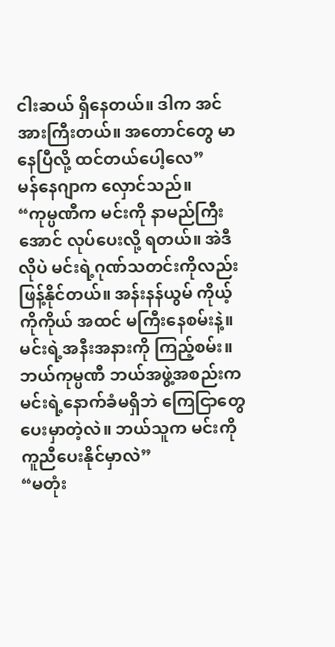ငါးဆယ် ရှိနေတယ်။ ဒါက အင်အားကြီးတယ်။ အတောင်တွေ မာနေပြီလို့ ထင်တယ်ပေါ့လေ”
မန်နေဂျာက လှောင်သည်။
“ကုမ္ပဏီက မင်းကို နာမည်ကြီးအောင် လုပ်ပေးလို့ ရတယ်။ အဲဒီလိုပဲ မင်းရဲ့ဂုဏ်သတင်းကိုလည်း ဖြန့်နိုင်တယ်။ အန်းနန်ယွမ် ကိုယ့်ကိုကိုယ် အထင် မကြီးနေစမ်းနဲ့။ မင်းရဲ့အနီးအနားကို ကြည့်စမ်း။ ဘယ်ကုမ္ပဏီ ဘယ်အဖွဲ့အစည်းက မင်းရဲ့နောက်ခံမရှိဘဲ ကြေငြာတွေ ပေးမှာတဲ့လဲ။ ဘယ်သူက မင်းကို ကူညီပေးနိုင်မှာလဲ”
“မတုံး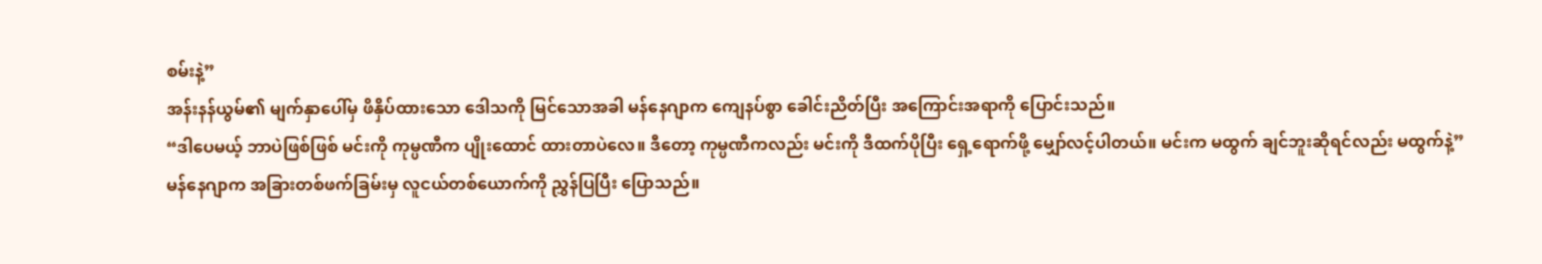စမ်းနဲ့”
အန်းနန်ယွမ်၏ မျက်နှာပေါ်မှ ဖိနှိပ်ထားသော ဒေါသကို မြင်သောအခါ မန်နေဂျာက ကျေနပ်စွာ ခေါင်းညိတ်ပြီး အကြောင်းအရာကို ပြောင်းသည်။
“ဒါပေမယ့် ဘာပဲဖြစ်ဖြစ် မင်းကို ကုမ္ပဏီက ပျိုးထောင် ထားတာပဲလေ။ ဒီတော့ ကုမ္ပဏီကလည်း မင်းကို ဒီထက်ပိုပြီး ရှေ့ရောက်ဖို့ မျှော်လင့်ပါတယ်။ မင်းက မထွက် ချင်ဘူးဆိုရင်လည်း မထွက်နဲ့”
မန်နေဂျာက အခြားတစ်ဖက်ခြမ်းမှ လူငယ်တစ်ယောက်ကို ညွှန်ပြပြီး ပြောသည်။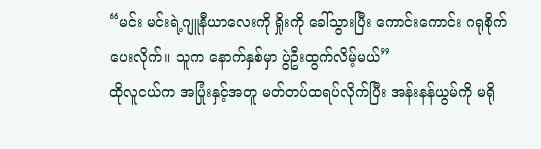“မင်း မင်းရဲ့ဂျူနီယာလေးကို ရှိုးကို ခေါ်သွားပြီး ကောင်းကောင်း ဂရုစိုက်ပေးလိုက်။ သူက နောက်နှစ်မှာ ပွဲဦးထွက်လိမ့်မယ်”
ထိုလူငယ်က အပြုံးနှင့်အတူ မတ်တပ်ထရပ်လိုက်ပြီး အန်းနန်ယွမ်ကို မရို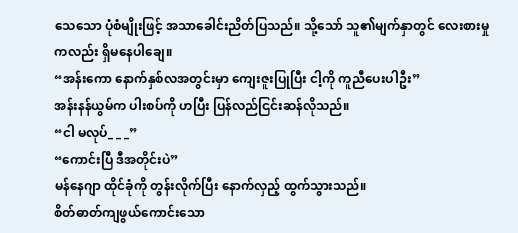သေသော ပုံစံမျိုးဖြင့် အသာခေါင်းညိတ်ပြသည်။ သို့သော် သူ၏မျက်နှာတွင် လေးစားမှုကလည်း ရှိမနေပါချေ။
“အန်းကော နောက်နှစ်လအတွင်းမှာ ကျေးဇူးပြုပြီး ငါ့ကို ကူညီပေးပါဦး”
အန်းနန်ယွမ်က ပါးစပ်ကို ဟပြီး ပြန်လည်ငြင်းဆန်လိုသည်။
“ငါ မလုပ်_ _ _”
“ကောင်းပြီ ဒီအတိုင်းပဲ”
မန်နေဂျာ ထိုင်ခုံကို တွန်းလိုက်ပြီး နောက်လှည့် ထွက်သွားသည်။
စိတ်ဓာတ်ကျဖွယ်ကောင်းသော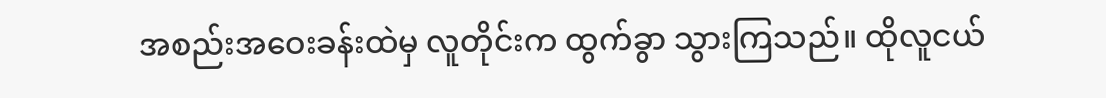အစည်းအဝေးခန်းထဲမှ လူတိုင်းက ထွက်ခွာ သွားကြသည်။ ထိုလူငယ်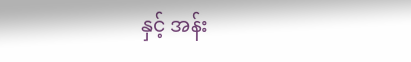နှင့် အန်း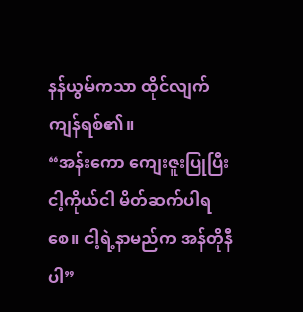နန်ယွမ်ကသာ ထိုင်လျက်ကျန်ရစ်၏။
“အန်းကော ကျေးဇူးပြုပြီး ငါ့ကိုယ်ငါ မိတ်ဆက်ပါရစေ။ ငါ့ရဲ့နာမည်က အန်တိုနီပါ”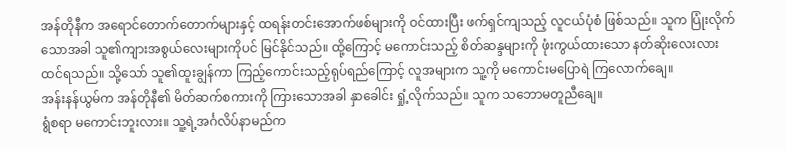အန်တိုနီက အရောင်တောက်တောက်များနှင့် ထရန်းတင်းအောက်ဖစ်များကို ဝင်ထားပြီး ဖက်ရှင်ကျသည့် လူငယ်ပုံစံ ဖြစ်သည်။ သူက ပြုံးလိုက်သောအခါ သူ၏ကျားအစွယ်လေးများကိုပင် မြင်နိုင်သည်။ ထို့ကြောင့် မကောင်းသည့် စိတ်ဆန္ဒများကို ဖုံးကွယ်ထားသော နတ်ဆိုးလေးလား ထင်ရသည်။ သို့သော် သူ၏ထူးချွန်ကာ ကြည့်ကောင်းသည့်ရုပ်ရည်ကြောင့် လူအများက သူ့ကို မကောင်းမပြောရဲ ကြလောက်ချေ။
အန်းနန်ယွမ်က အန်တိုနီ၏ မိတ်ဆက်စကားကို ကြားသောအခါ နှာခေါင်း ရှုံ့လိုက်သည်။ သူက သဘောမတူညီချေ။
ရွံစရာ မကောင်းဘူးလား။ သူ့ရဲ့အင်္ဂလိပ်နာမည်က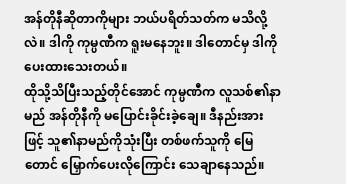အန်တိုနီဆိုတာကိုများ ဘယ်ပရိတ်သတ်က မသိလို့လဲ။ ဒါကို ကုမ္ပဏီက ရူးမနေဘူး။ ဒါတောင်မှ ဒါကို ပေးထားသေးတယ်။
ထိုသို့သိပြီးသည့်တိုင်အောင် ကုမ္ပဏီက လူသစ်၏နာမည် အန်တိုနီကို မပြောင်းခိုင်းခဲ့ချေ။ ဒီနည်းအားဖြင့် သူ၏နာမည်ကိုသုံးပြီး တစ်ဖက်သူကို မြေတောင် မြှောက်ပေးလိုကြောင်း သေချာနေသည်။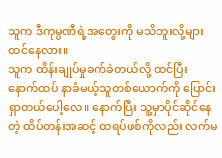သူက ဒီကုမ္ပဏီရဲ့အတွေးကို မသိဘူးလို့များ ထင်နေလား။
သူက ထိန်းချုပ်မှုခက်ခဲတယ်လို့ ထင်ပြီး နောက်ထပ် နာခံမယ့်သူတစ်ယောက်ကို ပြောင်းရှာတယ်ပေါ့လေ။ နောက်ပြီး သူ့မှာပိုင်ဆိုင်နေတဲ့ ထိပ်တန်းအဆင့် ထရပ်ဖစ်ကိုလည်း လက်မ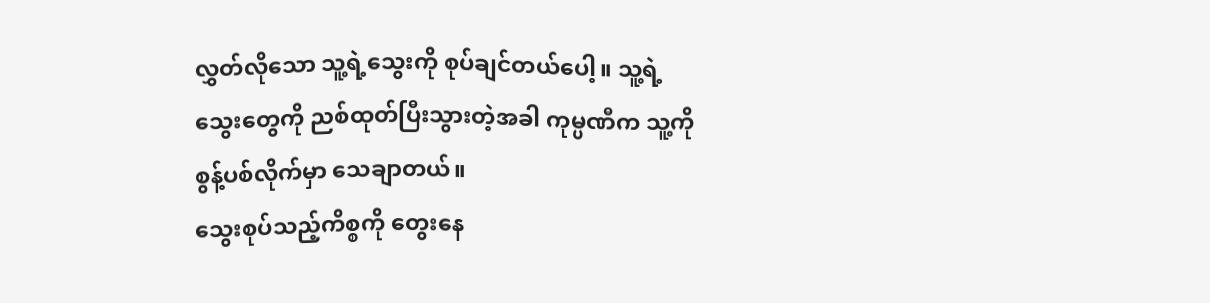လွှတ်လိုသော သူ့ရဲ့သွေးကို စုပ်ချင်တယ်ပေါ့။ သူ့ရဲ့သွေးတွေကို ညစ်ထုတ်ပြီးသွားတဲ့အခါ ကုမ္ပဏီက သူ့ကို စွန့်ပစ်လိုက်မှာ သေချာတယ်။
သွေးစုပ်သည့်ကိစ္စကို တွေးနေ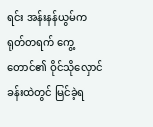ရင်း အန်းနန်ယွမ်က ရုတ်တရက် ကွေ့တောင်၏ ဝိုင်သိုလှောင်ခန်းထဲတွင် မြင်ခဲ့ရ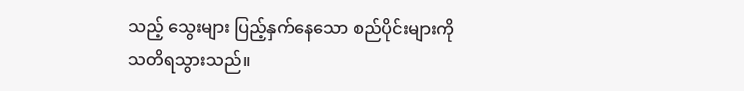သည့် သွေးများ ပြည့်နှက်နေသော စည်ပိုင်းများကို သတိရသွားသည်။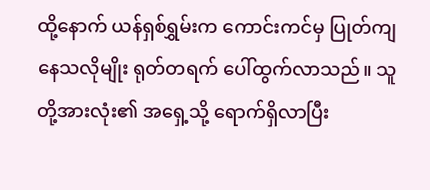ထို့နောက် ယန်ရှစ်ရွှမ်းက ကောင်းကင်မှ ပြုတ်ကျနေသလိုမျိုး ရုတ်တရက် ပေါ်ထွက်လာသည်။ သူတို့အားလုံး၏ အရှေ့သို့ ရောက်ရှိလာပြီး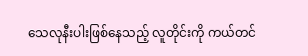သေလုနီးပါးဖြစ်နေသည့် လူတိုင်းကို ကယ်တင်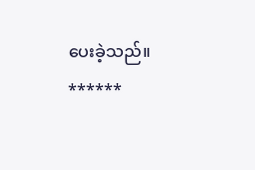ပေးခဲ့သည်။
******